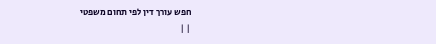חפש עורך דין לפי תחום משפטי
| |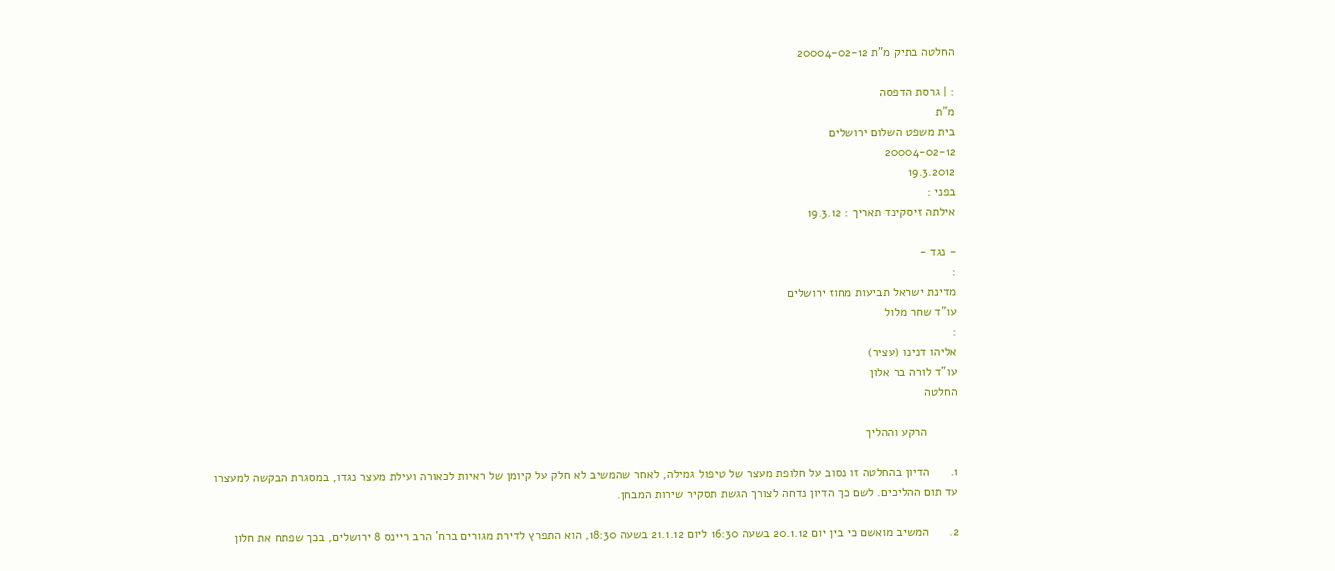החלטה בתיק מ"ת 20004-02-12

: | גרסת הדפסה
מ"ת
בית משפט השלום ירושלים
20004-02-12
19.3.2012
בפני :
אילתה זיסקינד תאריך : 19.3.12

- נגד -
:
מדינת ישראל תביעות מחוז ירושלים
עו"ד שחר מלול
:
אליהו דנינו (עציר)
עו"ד לורה בר אלון
החלטה

         הרקע וההליך

1.      הדיון בהחלטה זו נסוב על חלופת מעצר של טיפול גמילה, לאחר שהמשיב לא חלק על קיומן של ראיות לכאורה ועילת מעצר נגדו, במסגרת הבקשה למעצרו עד תום ההליכים. לשם כך הדיון נדחה לצורך הגשת תסקיר שירות המבחן.

2.      המשיב מואשם כי בין יום 20.1.12 בשעה 16:30 ליום 21.1.12 בשעה 18:30, הוא התפרץ לדירת מגורים ברח' הרב ריינס 8 ירושלים, בכך שפתח את חלון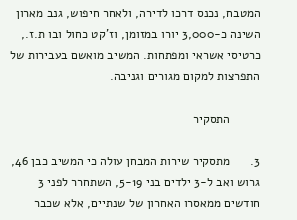המטבח, נכנס דרכו לדירה, ולאחר חיפוש, גנב מארון השינה כ-3,000 יורו במזומן, וז'קט כחול ובו ת.ז., כרטיסי אשראי ומפתחות. המשיב מואשם בעבירות של התפרצות למקום מגורים וגניבה.

         התסקיר

3.      מתסקיר שירות המבחן עולה כי המשיב כבן 46, גרוש ואב ל-3 ילדים בני 5-19, השתחרר לפני 3 חודשים ממאסרו האחרון של שנתיים, אלא שכבר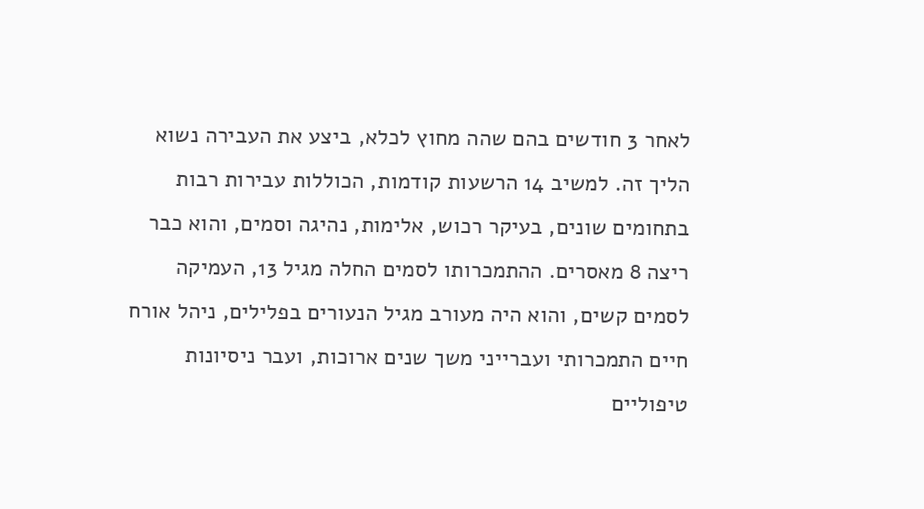לאחר 3 חודשים בהם שהה מחוץ לכלא, ביצע את העבירה נשוא הליך זה. למשיב 14 הרשעות קודמות, הכוללות עבירות רבות בתחומים שונים, בעיקר רכוש, אלימות, נהיגה וסמים, והוא כבר ריצה 8 מאסרים. ההתמכרותו לסמים החלה מגיל 13, העמיקה לסמים קשים, והוא היה מעורב מגיל הנעורים בפלילים, ניהל אורח חיים התמכרותי ועברייני משך שנים ארוכות, ועבר ניסיונות טיפוליים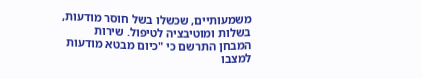משמעותיים, שכשלו בשל חוסר מודעות, בשלות ומוטיבציה לטיפול. שירות המבחן התרשם כי "כיום מבטא מודעות למצבו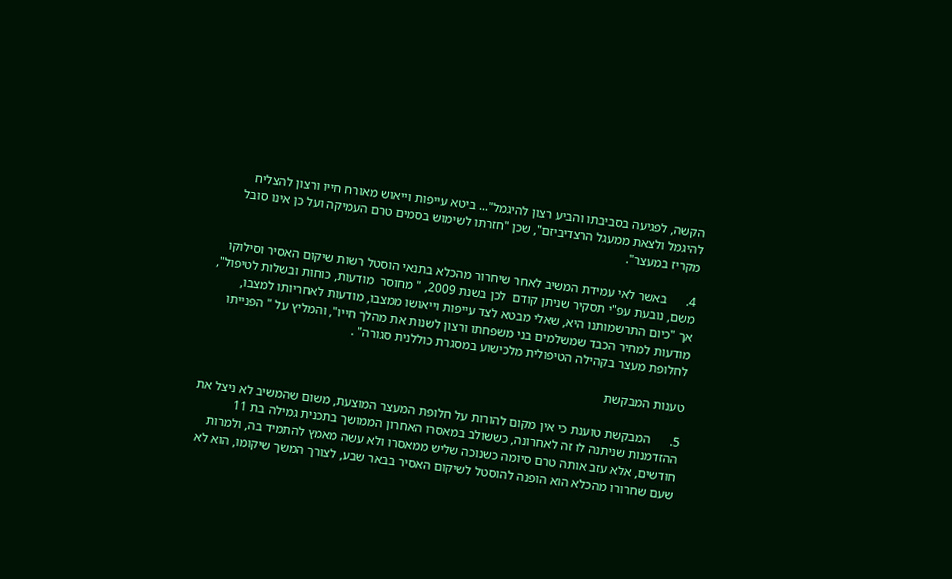הקשה, לפגיעה בסביבתו והביע רצון להיגמל"... ביטא עייפות וייאוש מאורח חייו ורצון להצליח להיגמל ולצאת ממעגל הרצדיביזם", שכן "חזרתו לשימוש בסמים טרם העמיקה ועל כן אינו סובל מקריז במעצר".

4.      באשר לאי עמידת המשיב לאחר שיחרור מהכלא בתנאי הוסטל רשות שיקום האסיר וסילוקו משם, נובעת עפ"י תסקיר שניתן קודם  לכן בשנת 2009, " מחוסר  מודעות, כוחות ובשלות לטיפול", אך "כיום התרשמותנו היא, שאלי מבטא לצד עייפות וייאושו ממצבו, מודעות לאחריותו למצבו, מודעות למחיר הכבד שמשלמים בני משפחתו ורצון לשנות את מהלך חייו", והמליץ על " הפנייתו לחלופת מעצר בקהילה הטיפולית מלכישוע במסגרת כוללנית סגורה" .

טענות המבקשת

5.      המבקשת טוענת כי אין מקום להורות על חלופת המעצר המוצעת, משום שהמשיב לא ניצל את ההזדמנות שניתנה לו זה לאחרונה, כששולב במאסרו האחרון הממושך בתכנית גמילה בת 11 חודשים, אלא עזב אותה טרם סיומה כשנוכה שליש ממאסרו ולא עשה מאמץ להתמיד בה, ולמרות שעם שחרורו מהכלא הוא הופנה להוסטל לשיקום האסיר בבאר שבע, לצורך המשך שיקומו, הוא לא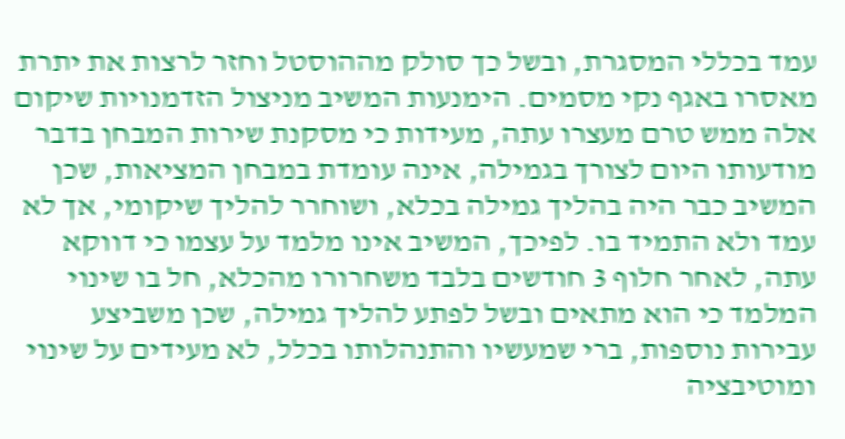עמד בכללי המסגרת, ובשל כך סולק מההוסטל וחזר לרצות את יתרת מאסרו באגף נקי מסמים. הימנעות המשיב מניצול הזדמנויות שיקום אלה ממש טרם מעצרו עתה, מעידות כי מסקנת שירות המבחן בדבר מודעותו היום לצורך בגמילה, אינה עומדת במבחן המציאות, שכן המשיב כבר היה בהליך גמילה בכלא, ושוחרר להליך שיקומי, אך לא עמד ולא התמיד בו. לפיכך, המשיב אינו מלמד על עצמו כי דווקא עתה, לאחר חלוף 3 חודשים בלבד משחרורו מהכלא, חל בו שינוי המלמד כי הוא מתאים ובשל לפתע להליך גמילה, שכן משביצע עבירות נוספות, ברי שמעשיו והתנהלותו בכלל, לא מעידים על שינוי ומוטיבציה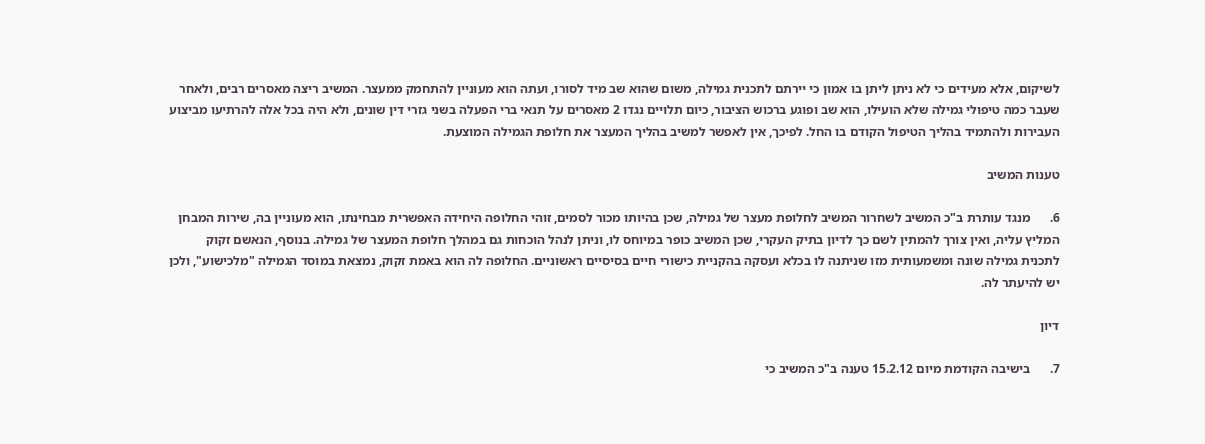לשיקום, אלא מעידים כי לא ניתן ליתן בו אמון כי יירתם לתכנית גמילה, משום שהוא שב מיד לסורו, ועתה הוא מעוניין להתחמק ממעצר. המשיב ריצה מאסרים רבים, ולאחר שעבר כמה טיפולי גמילה שלא הועילו, הוא שב ופוגע ברכוש הציבור, כיום תלויים נגדו 2 מאסרים על תנאי ברי הפעלה בשני גזרי דין שונים, ולא היה בכל אלה להרתיעו מביצוע העבירות ולהתמיד בהליך הטיפול הקודם בו החל. לפיכך, אין לאפשר למשיב בהליך המעצר את חלופת הגמילה המוצעת.

טענות המשיב

6.      מנגד עותרת ב"כ המשיב לשחרור המשיב לחלופת מעצר של גמילה, שכן בהיותו מכור לסמים, זוהי החלופה היחידה האפשרית מבחינתו, הוא מעוניין בה, שירות המבחן המליץ עליה, ואין צורך להמתין לשם כך לדיון בתיק העקרי, שכן המשיב כופר במיוחס לו, וניתן לנהל הוכחות גם במהלך חלופת המעצר של גמילה. בנוסף, הנאשם זקוק לתכנית גמילה שונה ומשמעותית מזו שניתנה לו בכלא ועסקה בהקניית כישורי חיים בסיסיים ראשוניים. החלופה לה הוא באמת זקוק, נמצאת במוסד הגמילה "מלכישוע", ולכן יש להיעתר לה.

דיון

7.      בישיבה הקודמת מיום 15.2.12 טענה ב"כ המשיב כי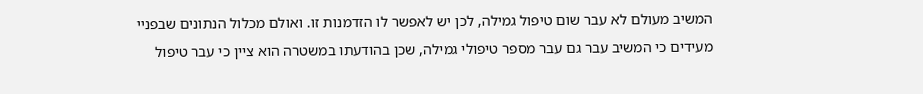המשיב מעולם לא עבר שום טיפול גמילה, לכן יש לאפשר לו הזדמנות זו. ואולם מכלול הנתונים שבפניי מעידים כי המשיב עבר גם עבר מספר טיפולי גמילה, שכן בהודעתו במשטרה הוא ציין כי עבר טיפול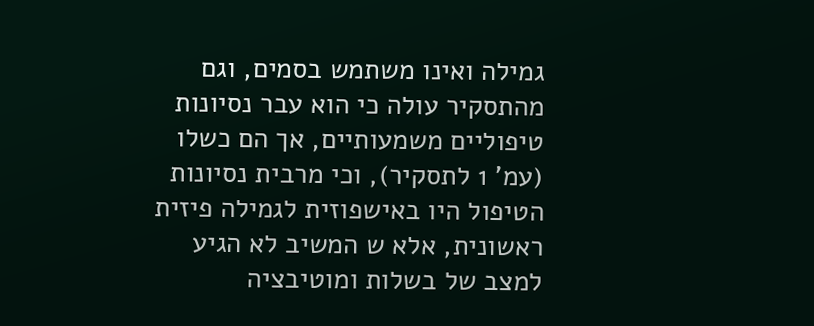גמילה ואינו משתמש בסמים, וגם מהתסקיר עולה כי הוא עבר נסיונות טיפוליים משמעותיים, אך הם כשלו (עמ' 1 לתסקיר), וכי מרבית נסיונות הטיפול היו באישפוזית לגמילה פיזית ראשונית, אלא ש המשיב לא הגיע למצב של בשלות ומוטיבציה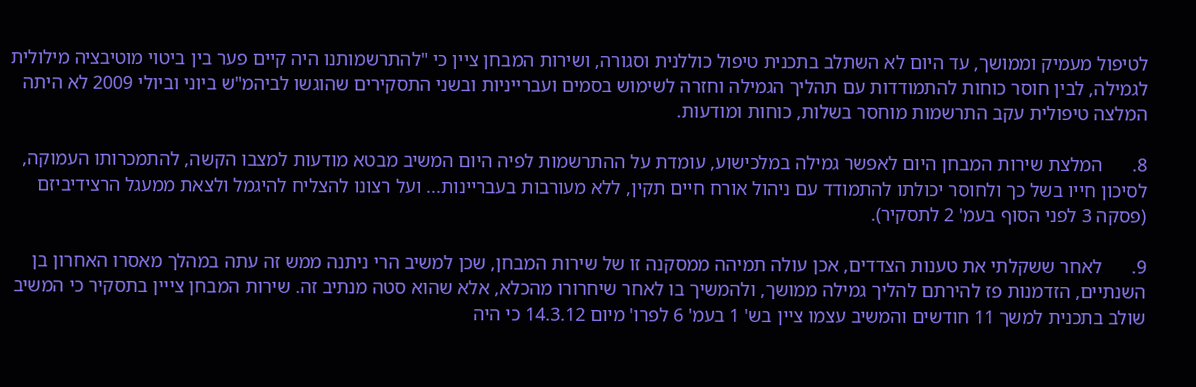לטיפול מעמיק וממושך, עד היום לא השתלב בתכנית טיפול כוללנית וסגורה, ושירות המבחן ציין כי "להתרשמותנו היה קיים פער בין ביטוי מוטיבציה מילולית לגמילה, לבין חוסר כוחות להתמודדות עם תהליך הגמילה וחזרה לשימוש בסמים ועברייניות ובשני התסקירים שהוגשו לביהמ"ש ביוני וביולי 2009 לא היתה המלצה טיפולית עקב התרשמות מוחסר בשלות, כוחות ומודעות.

8.      המלצת שירות המבחן היום לאפשר גמילה במלכישוע, עומדת על ההתרשמות לפיה היום המשיב מבטא מודעות למצבו הקשה, להתמכרותו העמוקה, לסיכון חייו בשל כך ולחוסר יכולתו להתמודד עם ניהול אורח חיים תקין, ללא מעורבות בעבריינות... ועל רצונו להצליח להיגמל ולצאת ממעגל הרצידיביזם (פסקה 3 לפני הסוף בעמ' 2 לתסקיר).

9.      לאחר ששקלתי את טענות הצדדים, אכן עולה תמיהה ממסקנה זו של שירות המבחן, שכן למשיב הרי ניתנה ממש זה עתה במהלך מאסרו האחרון בן השנתיים, הזדמנות פז להירתם להליך גמילה ממושך, ולהמשיך בו לאחר שיחרורו מהכלא, אלא שהוא סטה מנתיב זה. שירות המבחן צייין בתסקיר כי המשיב שולב בתכנית למשך 11 חודשים והמשיב עצמו ציין בש' 1 בעמ' 6 לפרו' מיום 14.3.12 כי היה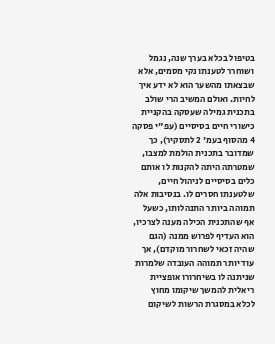בטיפול בכלא בערך שנה, נגמל ושוחרר לטענתו נקי מסמים, אלא שבצאתו מהשער הוא לא ידע איך לחיות. ואולם המשיב הרי שולב בתכנית גמילה שעסקה בהקניית כישורי חיים בסיסיים (עפ"י פסקה 4 מהסוף בעמ' 2 לתסקיר), כך שמדובר בתכנית הולמת למצבו, שמטרתה היתה להקנות לו אותם כלים בסיסיים לניהול חיים, שלטענתו חסרים לו. בנסיבות אלה תמוהה ביותר התנהלותו, כשעל אף שהתכנית הכילה מענה לצרכיו, הוא העדיף לפרוש ממנה (הגם שהיה זכאי לשחרור מוקדם), אך עוד יותר תמוהה העובדה שלמרות שניתנה לו בשיחרורו אופציית ריאלית להמשך שיקומו מחוץ לכלא במסגרת הרשות לשיקום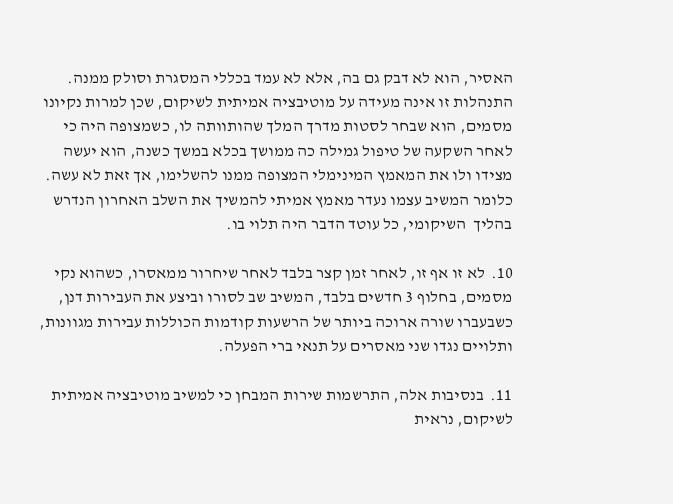האסיר, הוא לא דבק גם בה, אלא לא עמד בכללי המסגרת וסולק ממנה. התנהלות זו אינה מעידה על מוטיבציה אמיתית לשיקום, שכן למרות נקיונו מסמים, הוא שבחר לסטות מדרך המלך שהותוותה לו, כשמצופה היה כי לאחר השקעה של טיפול גמילה כה ממושך בכלא במשך כשנה, הוא יעשה מצידו ולו את המאמץ המינימלי המצופה ממנו להשלימו, אך זאת לא עשה. כלומר המשיב עצמו נעדר מאמץ אמיתי להמשיך את השלב האחרון הנדרש בהליך  השיקומי, כל עוטד הדבר היה תלוי בו.

10.  לא זו אף זו, לאחר זמן קצר בלבד לאחר שיחרור ממאסרו, כשהוא נקי מסמים, בחלוף 3 חדשים בלבד, המשיב שב לסורו וביצע את העבירות דנן, כשבעברו שורה ארוכה ביותר של הרשעות קודמות הכוללות עבירות מגוונות, ותלויים נגדו שני מאסרים על תנאי ברי הפעלה.

11.  בנסיבות אלה, התרשמות שירות המבחן כי למשיב מוטיבציה אמיתית לשיקום, נראית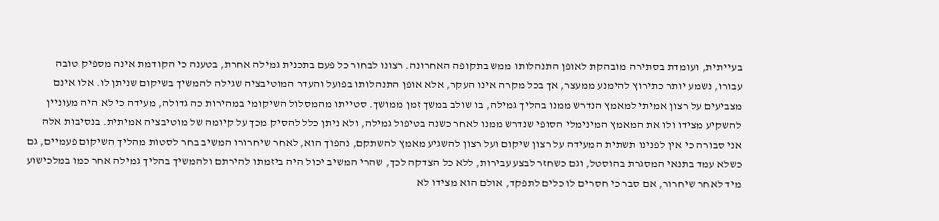בעייתית, ועומדת בסתירה מובהקת לאופן התנהלותו ממש בתקופה האחרונה. רצונו לבחור כל פעם בתכנית גמילה אחרת, בטענה כי הקודמת אינה מספיק טובה עבורו, נשמע יותר כתירוץ להימנע ממעצר, אך בכל מקרה אינו העקר, אלא אופן התנהלותו בפועל והעדר המוטיבציה שגילה להמשיך בשיקום שניתן לו. אלו אינם מצביעים על רצון אמיתי למאמץ הנדרש ממנו בהליך גמילה, בו שולב במשך זמן ממושך. סטייתו מהמסלול השיקומי במהירות כה גדולה, מעידה כי לא היה מעוניין להשקיע מצידו ולו את המאמץ המינימלי הסופי שנדרש ממנו לאחר כשנה בטיפול גמילה, ולא ניתן כלל להסיק מכך על קיומה של מוטיבציה אמיתית. בנסיבות אלה אני סבורה כי אין לפנינו תשתית המעידה על רצון שיקום ועל רצון להשגיע מאמץ להשתקם, נהפוך הוא, לאחר שיחרורו המשיב בחר לסטות מהליך השיקום פעמיים, גם כשלא עמד בתנאי המסגרת בהוסטל, וגם כשחזר לבצע עבירות, ללא כל הצדקה לכך, שהרי המשיב יכול היה ביזמתו להירתם ולהמשיך בהליך גמילה אחר כמו במלכישוע מיד לאחר שיחרור, אם סבר כי חסרים לו כלים לתפקד, אולם הוא מצידו לא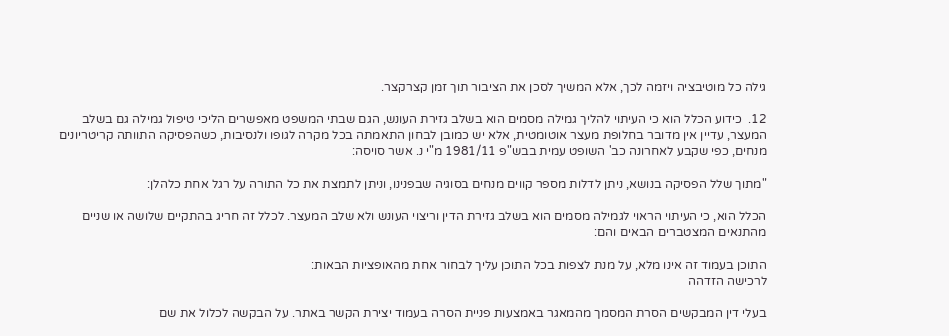גילה כל מוטיבציה ויזמה לכך, אלא המשיך לסכן את הציבור תוך זמן קצרקצר.

12.  כידוע הכלל הוא כי העיתוי להליך גמילה מסמים הוא בשלב גזירת העונש, הגם שבתי המשפט מאפשרים הליכי טיפול גמילה גם בשלב המעצר, עדיין אין מדובר בחלופת מעצר אוטומטית, אלא יש כמובן לבחון התאמתה בכל מקרה לגופו ולנסיבות, כשהפסיקה התוותה קריטריונים מנחים, כפי שקבע לאחרונה כב' השופט עמית בבש"פ 1981/11 מ"י נ. אשר סויסה:

"מתוך שלל הפסיקה בנושא, ניתן לדלות מספר קווים מנחים בסוגיה שבפנינו, וניתן לתמצת את כל התורה על רגל אחת כלהלן:

הכלל הוא, כי העיתוי הראוי לגמילה מסמים הוא בשלב גזירת הדין וריצוי העונש ולא שלב המעצר. לכלל זה חריג בהתקיים שלושה או שניים מהתנאים המצטברים הבאים והם:

התוכן בעמוד זה אינו מלא, על מנת לצפות בכל התוכן עליך לבחור אחת מהאופציות הבאות:
לרכישה הזדהה

בעלי דין המבקשים הסרת המסמך מהמאגר באמצעות פניית הסרה בעמוד יצירת הקשר באתר. על הבקשה לכלול את שם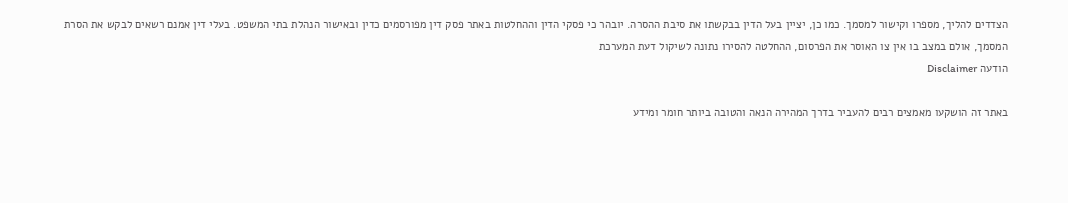הצדדים להליך, מספרו וקישור למסמך. כמו כן, יציין בעל הדין בבקשתו את סיבת ההסרה. יובהר כי פסקי הדין וההחלטות באתר פסק דין מפורסמים כדין ובאישור הנהלת בתי המשפט. בעלי דין אמנם רשאים לבקש את הסרת המסמך, אולם במצב בו אין צו האוסר את הפרסום, ההחלטה להסירו נתונה לשיקול דעת המערכת
הודעה Disclaimer

באתר זה הושקעו מאמצים רבים להעביר בדרך המהירה הנאה והטובה ביותר חומר ומידע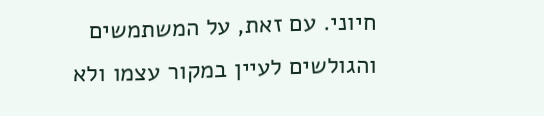חיוני. עם זאת, על המשתמשים והגולשים לעיין במקור עצמו ולא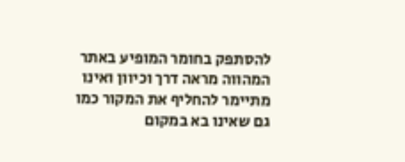להסתפק בחומר המופיע באתר המהווה מראה דרך וכיוון ואינו מתיימר להחליף את המקור כמו גם שאינו בא במקום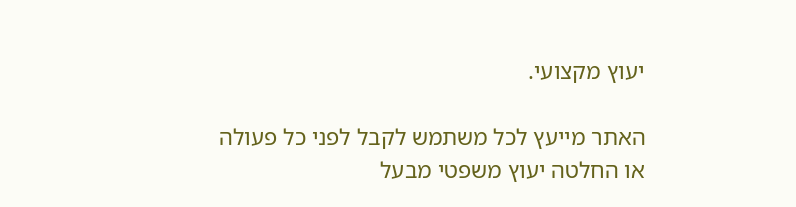יעוץ מקצועי.

האתר מייעץ לכל משתמש לקבל לפני כל פעולה או החלטה יעוץ משפטי מבעל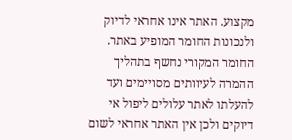מקצוע. האתר אינו אחראי לדיוק ולנכונות החומר המופיע באתר. החומר המקורי נחשף בתהליך ההמרה לעיוותים מסויימים ועד להעלתו לאתר עלולים ליפול אי דיוקים ולכן אין האתר אחראי לשום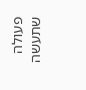פעולה שתעשה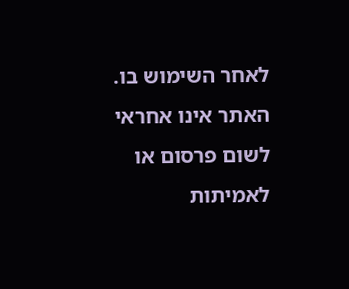לאחר השימוש בו. האתר אינו אחראי לשום פרסום או לאמיתות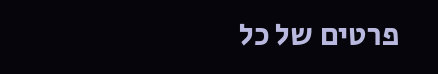פרטים של כל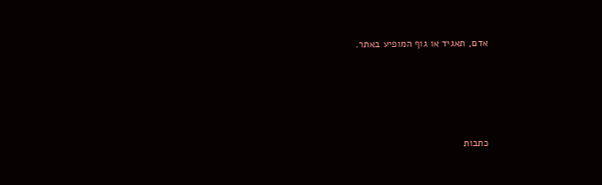אדם, תאגיד או גוף המופיע באתר.




כתבות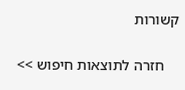קשורות

    חזרה לתוצאות חיפוש >>